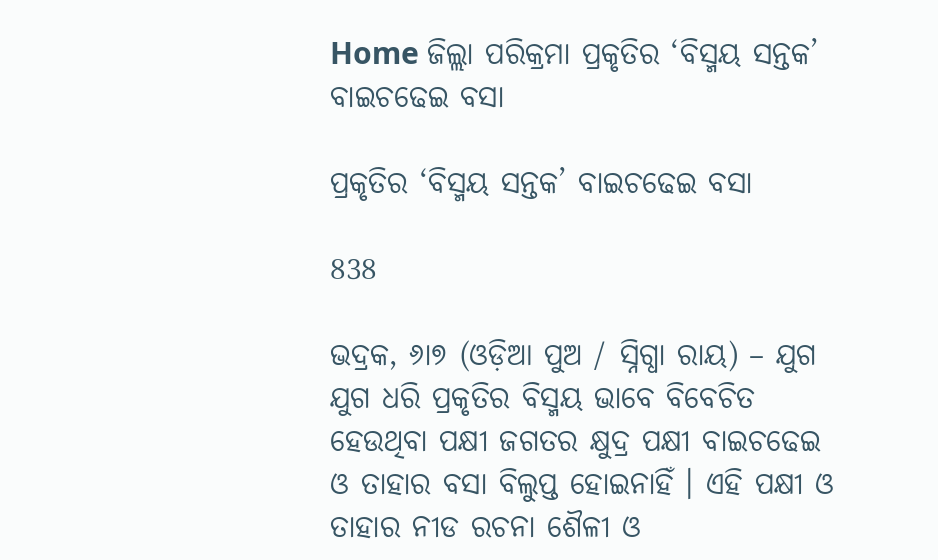Home ଜିଲ୍ଲା ପରିକ୍ରମା ପ୍ରକୃତିର ‘ବିସ୍ମୟ ସନ୍ତକ’ ବାଇଚଢେଇ ବସା

ପ୍ରକୃତିର ‘ବିସ୍ମୟ ସନ୍ତକ’ ବାଇଚଢେଇ ବସା

838

ଭଦ୍ରକ, ୬ା୭ (ଓଡ଼ିଆ ପୁଅ / ସ୍ନିଗ୍ଧା ରାୟ) – ଯୁଗ ଯୁଗ ଧରି ପ୍ରକୃତିର ବିସ୍ମୟ ଭାବେ ବିବେଚିତ ହେଉଥିବା ପକ୍ଷୀ ଜଗତର କ୍ଷୁଦ୍ର ପକ୍ଷୀ ବାଇଚଢେଇ ଓ ତାହାର ବସା ବିଲୁପ୍ତ ହୋଇନାହିଁ । ଏହି ପକ୍ଷୀ ଓ ତାହାର ନୀଡ ରଚନା ଶୈଳୀ ଓ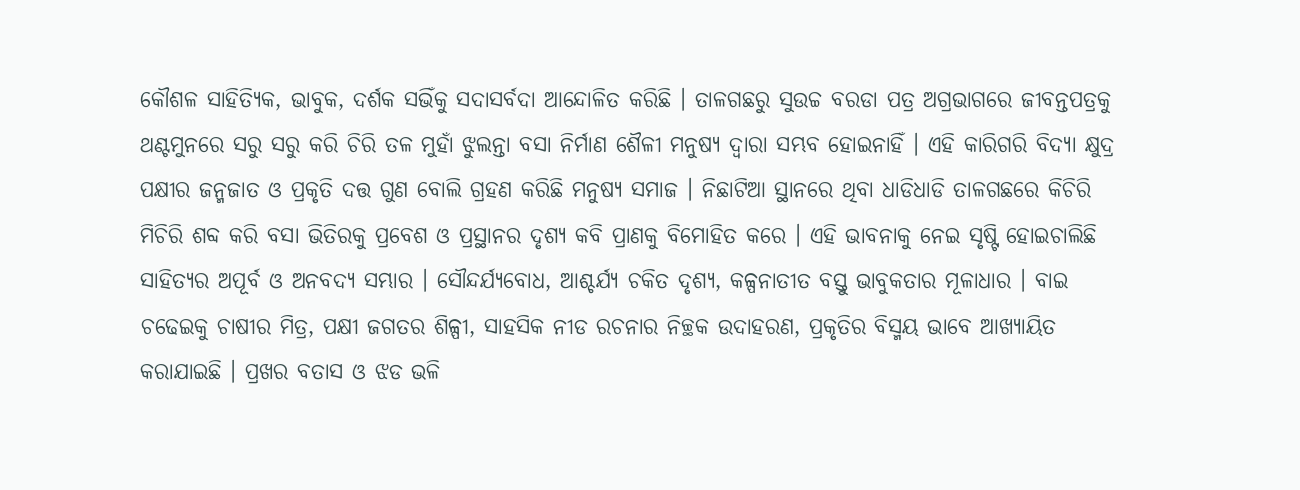କୌଶଳ ସାହିତ୍ୟିକ, ଭାବୁକ, ଦର୍ଶକ ସଭିଁକୁ ସଦାସର୍ବଦା ଆନ୍ଦୋଳିତ କରିଛି । ତାଳଗଛରୁ ସୁଉଚ୍ଚ ବରଡା ପତ୍ର ଅଗ୍ରଭାଗରେ ଜୀବନ୍ତପତ୍ରକୁ ଥଣ୍ଟମୁନରେ ସରୁ ସରୁ କରି ଚିରି ତଳ ମୁହାଁ ଝୁଲନ୍ତା ବସା ନିର୍ମାଣ ଶୈଳୀ ମନୁଷ୍ୟ ଦ୍ୱାରା ସମ୍ଭବ ହୋଇନାହିଁ । ଏହି କାରିଗରି ବିଦ୍ୟା କ୍ଷୁଦ୍ର ପକ୍ଷୀର ଜନ୍ମଜାତ ଓ ପ୍ରକୃତି ଦତ୍ତ ଗୁଣ ବୋଲି ଗ୍ରହଣ କରିଛି ମନୁଷ୍ୟ ସମାଜ । ନିଛାଟିଆ ସ୍ଥାନରେ ଥିବା ଧାଡିଧାଡି ତାଳଗଛରେ କିଚିରି ମିଚିରି ଶବ୍ଦ କରି ବସା ଭିତିରକୁ ପ୍ରବେଶ ଓ ପ୍ରସ୍ଥାନର ଦୃଶ୍ୟ କବି ପ୍ରାଣକୁ ବିମୋହିତ କରେ । ଏହି ଭାବନାକୁ ନେଇ ସୃଷ୍ଟି ହୋଇଚାଲିଛି ସାହିତ୍ୟର ଅପୂର୍ବ ଓ ଅନବଦ୍ୟ ସମ୍ଭାର । ସୌନ୍ଦର୍ଯ୍ୟବୋଧ, ଆଶ୍ଚର୍ଯ୍ୟ ଚକିତ ଦୃଶ୍ୟ, କଳ୍ପନାତୀତ ବସ୍ତୁ ଭାବୁକତାର ମୂଳାଧାର । ବାଇ ଚଢେଇକୁ ଚାଷୀର ମିତ୍ର, ପକ୍ଷୀ ଜଗତର ଶିଳ୍ପୀ, ସାହସିକ ନୀଡ ରଚନାର ନିଚ୍ଛକ ଉଦାହରଣ, ପ୍ରକୃତିର ବିସ୍ମୟ ଭାବେ ଆଖ୍ୟାୟିତ କରାଯାଇଛି । ପ୍ରଖର ବତାସ ଓ ଝଡ ଭଳି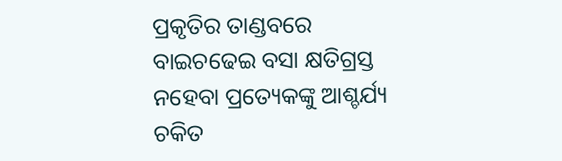ପ୍ରକୃତିର ତାଣ୍ଡବରେ ବାଇଚଢେଇ ବସା କ୍ଷତିଗ୍ରସ୍ତ ନହେବା ପ୍ରତ୍ୟେକଙ୍କୁ ଆଶ୍ଚର୍ଯ୍ୟ ଚକିତ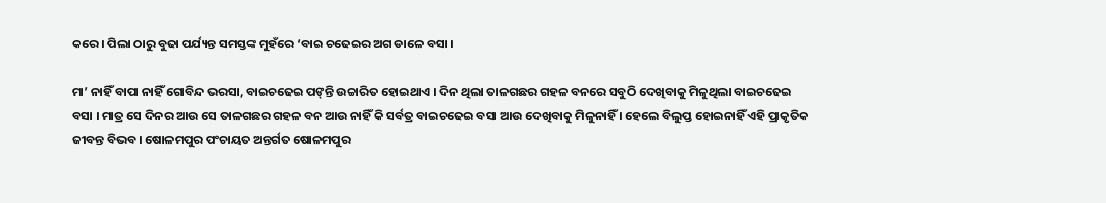କରେ । ପିଲା ଠାରୁ ବୁଢା ପର୍ଯ୍ୟନ୍ତ ସମସ୍ତଙ୍କ ମୁହଁରେ ‘ବାଇ ଚଢେଇର ଅଗ ଡାଳେ ବସା ।

ମା’ ନାହିଁ ବାପା ନାହିଁ ଗୋବିନ୍ଦ ଭରସା, ବାଇଚଢେଇ ପଙ୍‌ନ୍ତି ଉଚ୍ଚାରିତ ହୋଇଥାଏ । ଦିନ ଥିଲା ତାଳଗଛର ଗହଳ ବନରେ ସବୁଠି ଦେଖିବାକୁ ମିଳୁଥିଲା ବାଇଚଢେଇ ବସା । ମାତ୍ର ସେ ଦିନର ଆଉ ସେ ତାଳଗଛର ଗହଳ ବନ ଆଉ ନାହିଁ କି ସର୍ବତ୍ର ବାଇଚଢେଇ ବସା ଆଉ ଦେଖିବାକୁ ମିଳୁନାହିଁ । ହେଲେ ବିଲୁପ୍ତ ହୋଇନାହିଁ ଏହି ପ୍ରାକୃତିକ ଜୀବନ୍ତ ବିଭବ । ଷୋଳମପୁର ପଂଚାୟତ ଅନ୍ତର୍ଗତ ଷୋଳମପୁର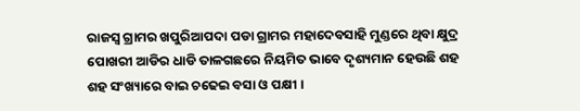ରାଜସ୍ୱ ଗ୍ରାମର ଖପୁରିଆପଦା ପଡା ଗ୍ରାମର ମହାଦେବସାହି ମୁଣ୍ଡରେ ଥିବା କ୍ଷୁଦ୍ର ପୋଖରୀ ଆଡିର ଧାଡି ତାଳଗଛରେ ନିୟମିତ ଭାବେ ଦୃଶ୍ୟମାନ ହେଉଛି ଶହ ଶହ ସଂଖ୍ୟାରେ ବାଇ ଚଢେଇ ବସା ଓ ପକ୍ଷୀ ।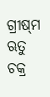ଗ୍ରୀଷ୍‌ମ ଋତୁ ଚକ୍ର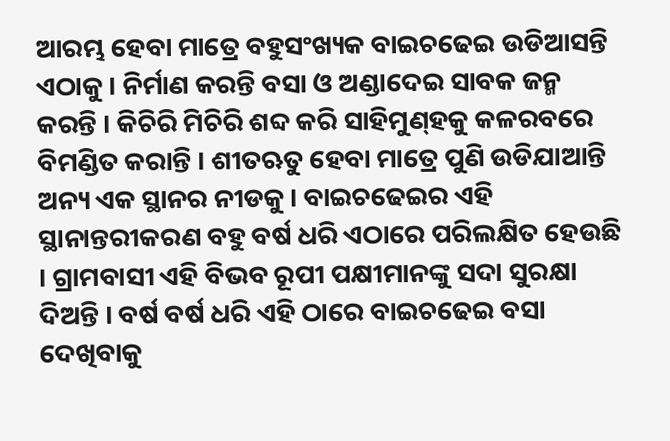ଆରମ୍ଭ ହେବା ମାତ୍ରେ ବହୁସଂଖ୍ୟକ ବାଇଚଢେଇ ଉଡିଆସନ୍ତି ଏଠାକୁ । ନିର୍ମାଣ କରନ୍ତି ବସା ଓ ଅଣ୍ଡାଦେଇ ସାବକ ଜନ୍ମ କରନ୍ତି । କିଚିରି ମିଚିରି ଶବ୍ଦ କରି ସାହିମୁଣ୍‌ହକୁ କଳରବରେ ବିମଣ୍ଡିତ କରାନ୍ତି । ଶୀତଋତୁ ହେବା ମାତ୍ରେ ପୁଣି ଉଡିଯାଆନ୍ତି ଅନ୍ୟ ଏକ ସ୍ଥାନର ନୀଡକୁ । ବାଇଚଢେଇର ଏହି ସ୍ଥାନାନ୍ତରୀକରଣ ବହୁ ବର୍ଷ ଧରି ଏଠାରେ ପରିଲକ୍ଷିତ ହେଉଛି । ଗ୍ରାମବାସୀ ଏହି ବିଭବ ରୂପୀ ପକ୍ଷୀମାନଙ୍କୁ ସଦା ସୁରକ୍ଷା ଦିଅନ୍ତି । ବର୍ଷ ବର୍ଷ ଧରି ଏହି ଠାରେ ବାଇଚଢେଇ ବସା ଦେଖିବାକୁ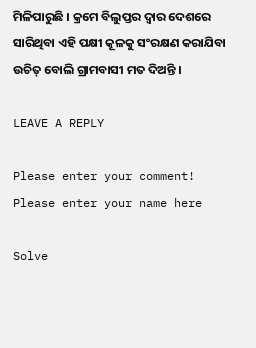ମିଳିପାରୁଛି । କ୍ରମେ ବିଲୁପ୍ତର ଦ୍ୱାର ଦେଶରେ ସାରିଥିବା ଏହି ପକ୍ଷୀ କୂଳକୁ ସଂରକ୍ଷଣ କରାଯିବା ଉଚିତ୍ ବୋଲି ଗ୍ରାମବାସୀ ମତ ଦିଅନ୍ତି ।

LEAVE A REPLY

Please enter your comment!
Please enter your name here

Solve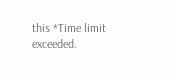this *Time limit exceeded.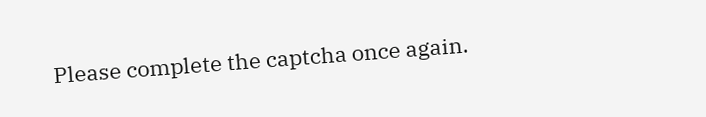Please complete the captcha once again.